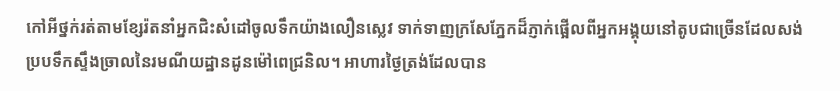កៅអីថ្នក់រត់តាមខ្សែរ៉តនាំអ្នកជិះសំដៅចូលទឹកយ៉ាងលឿនស្លេវ ទាក់ទាញក្រសែភ្នែកដ៏ភ្ញាក់ផ្អើលពីអ្នកអង្គុយនៅតូបជាច្រើនដែលសង់ប្របទឹកស្ទឹងច្រាលនៃរមណីយដ្ឋានដូនម៉ៅពេជ្រនិល។ អាហារថ្ងៃត្រង់ដែលបាន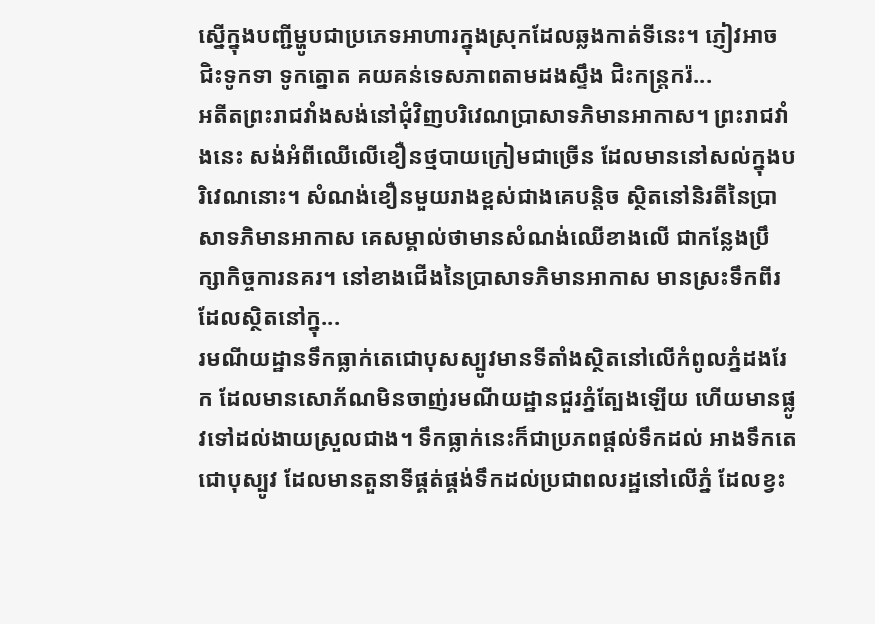ស្នើក្នុងបញ្ជីម្ហូបជាប្រភេទអាហារក្នុងស្រុកដែលឆ្លងកាត់ទីនេះ។ ភ្ញៀវអាចជិះទូកទា ទូកត្នោត គយគន់ទេសភាពតាមដងស្ទឹង ជិះកន្រ្តករ៉...
អតីតព្រះរាជវាំងសង់នៅជុំវិញបរិវេណប្រាសាទភិមានអាកាស។ ព្រះរាជវាំងនេះ សង់អំពីឈើលើខឿនថ្មបាយក្រៀមជាច្រើន ដែលមាននៅសល់ក្នុងបរិវេណនោះ។ សំណង់ខឿនមួយរាងខ្ពស់ជាងគេបន្តិច ស្ថិតនៅនិរតីនៃប្រាសាទភិមានអាកាស គេសម្គាល់ថាមានសំណង់ឈើខាងលើ ជាកន្លែងប្រឹក្សាកិច្ចការនគរ។ នៅខាងជើងនៃប្រាសាទភិមានអាកាស មានស្រះទឹកពីរដែលស្ថិតនៅក្នុ...
រមណីយដ្ឋានទឹកធ្លាក់តេជោបុសស្បូវមានទីតាំងស្ថិតនៅលើកំពូលភ្នំដងរែក ដែលមានសោភ័ណមិនចាញ់រមណីយដ្ឋានជួរភ្នំត្បែងឡើយ ហើយមានផ្លូវទៅដល់ងាយស្រួលជាង។ ទឹកធ្លាក់នេះក៏ជាប្រភពផ្ដល់ទឹកដល់ អាងទឹកតេជោបុស្បូវ ដែលមានតួនាទីផ្គត់ផ្គង់ទឹកដល់ប្រជាពលរដ្ឋនៅលើភ្នំ ដែលខ្វះ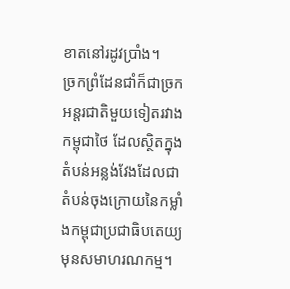ខាតនៅរដូវប្រាំង។
ច្រកព្រំដែនជាំក៏ជាច្រកអន្តរជាតិមួយទៀតរវាងកម្ពុជាថៃ ដែលស្ថិតក្នុងតំបន់អន្លង់វែងដែលជាតំបន់ចុងក្រោយនៃកម្លាំងកម្ពុជាប្រជាធិបតេយ្យមុនសមាហរណកម្ម។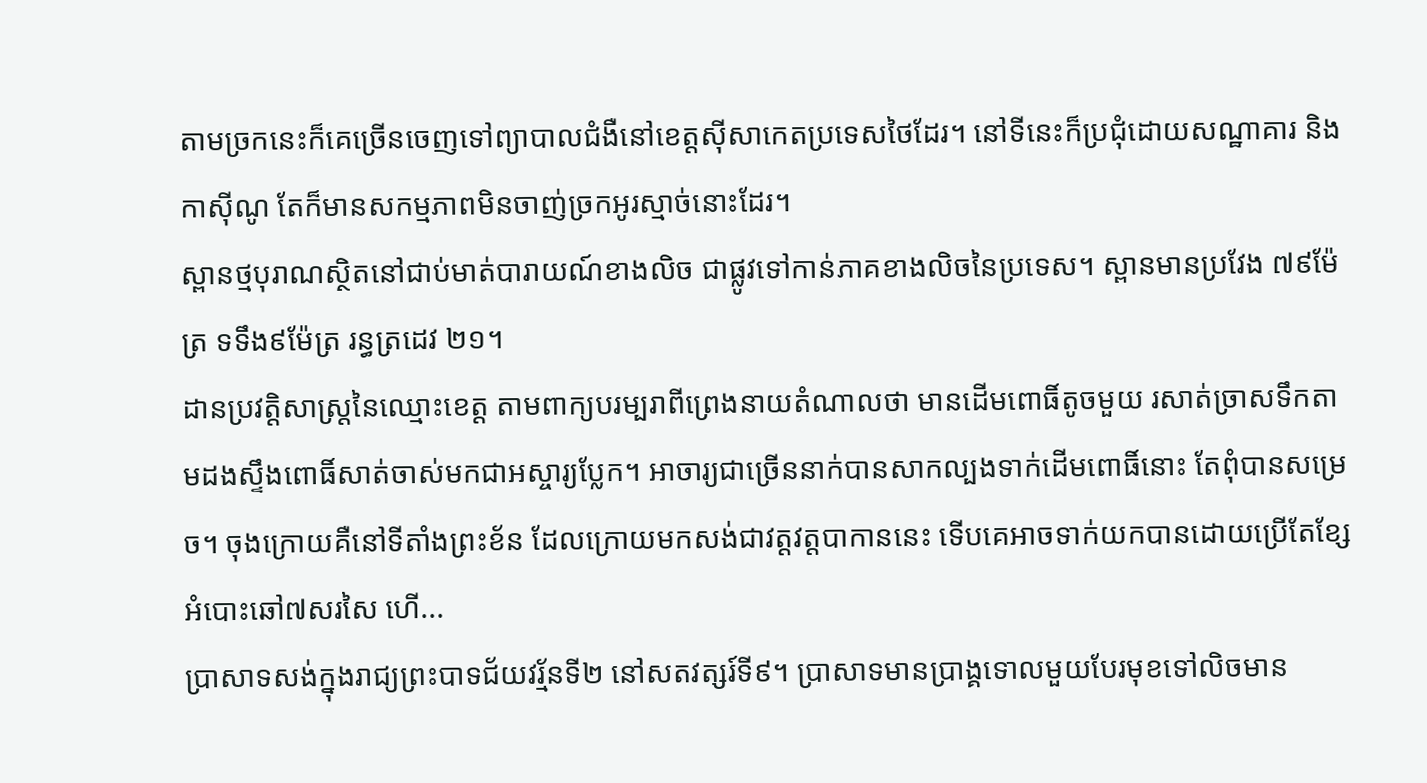តាមច្រកនេះក៏គេច្រើនចេញទៅព្យាបាលជំងឺនៅខេត្តស៊ីសាកេតប្រទេសថៃដែរ។ នៅទីនេះក៏ប្រជុំដោយសណ្ឋាគារ និងកាស៊ីណូ តែក៏មានសកម្មភាពមិនចាញ់ច្រកអូរស្មាច់នោះដែរ។
ស្ពានថ្មបុរាណស្ថិតនៅជាប់មាត់បារាយណ៍ខាងលិច ជាផ្លូវទៅកាន់ភាគខាងលិចនៃប្រទេស។ ស្ពានមានប្រវែង ៧៩ម៉ែត្រ ទទឹង៩ម៉ែត្រ រន្ធត្រដេវ ២១។
ដានប្រវត្តិសាស្ត្រនៃឈ្មោះខេត្ត តាមពាក្យបរម្បរាពីព្រេងនាយតំណាលថា មានដើមពោធិ៍តូចមួយ រសាត់ច្រាសទឹកតាមដងស្ទឹងពោធិ៍សាត់ចាស់មកជាអស្ចារ្យប្លែក។ អាចារ្យជាច្រើននាក់បានសាកល្បងទាក់ដើមពោធិ៍នោះ តែពុំបានសម្រេច។ ចុងក្រោយគឺនៅទីតាំងព្រះខ័ន ដែលក្រោយមកសង់ជាវត្តវត្តបាកាននេះ ទើបគេអាចទាក់យកបានដោយប្រើតែខ្សែអំបោះឆៅ៧សរសៃ ហើ...
ប្រាសាទសង់ក្នុងរាជ្យព្រះបាទជ័យវរ្ម័នទី២ នៅសតវត្សរ៍ទី៩។ ប្រាសាទមានប្រាង្គទោលមួយបែរមុខទៅលិចមាន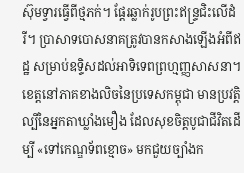ស៊ុមទ្វារធ្វើពីថ្មភក់។ ផ្ដែរឆ្លាក់រូបព្រះឥន្ទ្រជិះលើដំរី។ ប្រាសាទបោសនាគត្រូវបានកសាងឡើងអំពីឥដ្ឋ សម្រាប់ឧទ្ទិសដល់អាទិទេពព្រហ្មញ្ញសាសនា។
ខេត្តនៅភាគខាងលិចនៃប្រទេសកម្ពុជា មានប្រវត្តិល្បីនៃអ្នកតាឃ្លាំងមឿង ដែលសុខចិត្តបូជាជីវិតដើម្បី «ទៅកេណ្ឌទ័ពខ្មោច» មកជួយច្បាំងក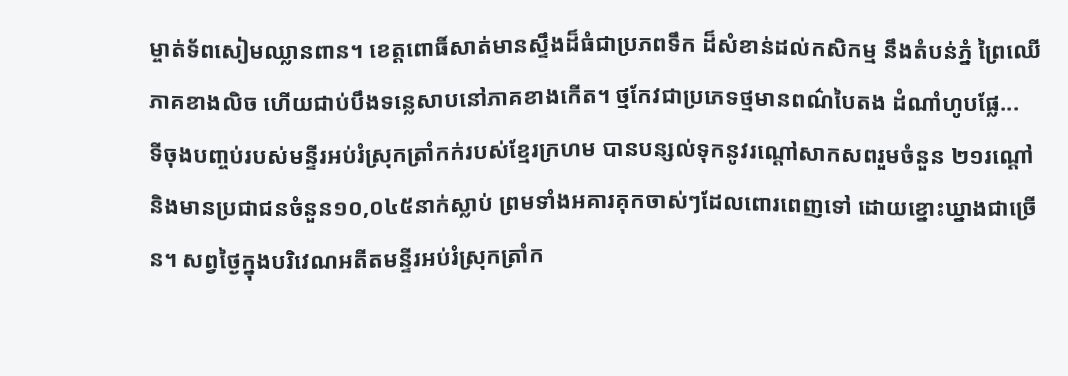ម្ចាត់ទ័ពសៀមឈ្លានពាន។ ខេត្តពោធិ៍សាត់មានស្ទឹងដ៏ធំជាប្រភពទឹក ដ៏សំខាន់ដល់កសិកម្ម នឹងតំបន់ភ្នំ ព្រៃឈើភាគខាងលិច ហើយជាប់បឹងទន្លេសាបនៅភាគខាងកើត។ ថ្មកែវជាប្រភេទថ្មមានពណ៌បៃតង ដំណាំហូបផ្លែ...
ទីចុងបពា្ចប់របស់មន្ទីរអប់រំស្រុកត្រាំកក់របស់ខ្មែរក្រហម បានបន្សល់ទុកនូវរណ្ដៅសាកសពរួមចំនួន ២១រណ្ដៅ និងមានប្រជាជនចំនួន១០,០៤៥នាក់ស្លាប់ ព្រមទាំងអគារគុកចាស់ៗដែលពោរពេញទៅ ដោយខ្នោះឃ្នាងជាច្រើន។ សព្វថ្ងៃក្នុងបរិវេណអតីតមន្ទីរអប់រំស្រុកត្រាំក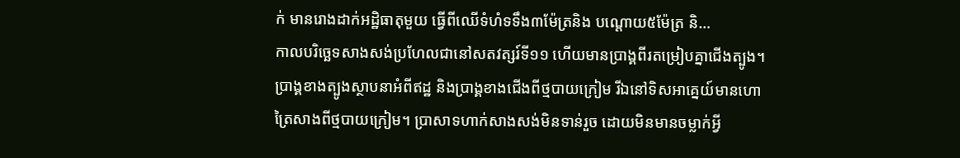ក់ មានរោងដាក់អដ្ឋិធាតុមួយ ធ្វើពីឈើទំហំទទឹង៣ម៉ែត្រនិង បណ្ដោយ៥ម៉ែត្រ និ...
កាលបរិច្ឆេទសាងសង់ប្រហែលជានៅសតវត្សរ៍ទី១១ ហើយមានប្រាង្គពីរតម្រៀបគ្នាជើងត្បូង។ ប្រាង្គខាងត្បូងស្ថាបនាអំពីឥដ្ឋ និងប្រាង្គខាងជើងពីថ្មបាយក្រៀម រីឯនៅទិសអាគ្នេយ៍មានហោត្រៃសាងពីថ្មបាយក្រៀម។ ប្រាសាទហាក់សាងសង់មិនទាន់រួច ដោយមិនមានចម្លាក់អ្វី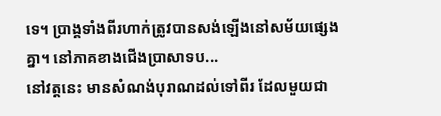ទេ។ ប្រាង្គទាំងពីរហាក់ត្រូវបានសង់ឡើងនៅសម័យផ្សេងគ្នា។ នៅភាគខាងជើងប្រាសាទប...
នៅវត្តនេះ មានសំណង់បុរាណដល់ទៅពីរ ដែលមួយជា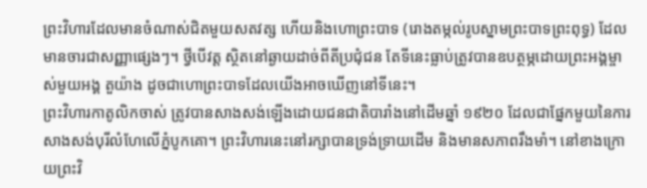ព្រះវិហារដែលមានចំណាស់ជិតមួយសតវត្ស ហើយនិងហោព្រះបាទ (រោងតម្កល់រូបស្នាមព្រះបាទព្រះពុទ្ធ) ដែលមានចារជាសញ្ញាផ្សេងៗ។ ថ្វីបើវត្ត ស្ថិតនៅឆ្ងាយដាច់ពីតីប្រជុំជន តែទីនេះធ្លាប់ត្រូវបានឧបត្ថម្ភដោយព្រះអង្គម្ចាស់មួយអង្គ តួយ៉ាង ដូចជាហោព្រះបាទដែលយើងអាចឃើញនៅទីនេះ។
ព្រះវិហារកាតូលិកចាស់ ត្រូវបានសាងសង់ឡើងដោយជនជាតិបារាំងនៅដើមឆ្នាំ ១៩២០ ដែលជាផ្នែកមួយនៃការសាងសង់បុរីលំហែលើភ្នំបូកគោ។ ព្រះវិហារនេះនៅរក្សាបានទ្រង់ទ្រាយដើម និងមានសភាពរឹងមាំ។ នៅខាងក្រោយព្រះវិ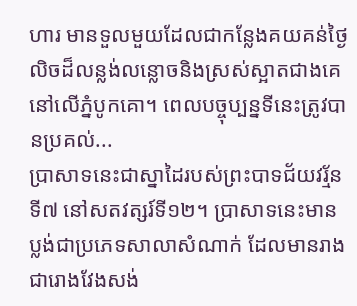ហារ មានទួលមួយដែលជាកន្លែងគយគន់ថ្ងៃលិចដ៏លន្លង់លន្លោចនិងស្រស់ស្អាតជាងគេនៅលើភ្នំបូកគោ។ ពេលបច្ចុប្បន្នទីនេះត្រូវបានប្រគល់...
ប្រាសាទនេះជាស្នាដៃរបស់ព្រះបាទជ័យវរ្ម័នទី៧ នៅសតវត្សរ៍ទី១២។ ប្រាសាទនេះមានប្លង់ជាប្រភេទសាលាសំណាក់ ដែលមានរាងជារោងវែងសង់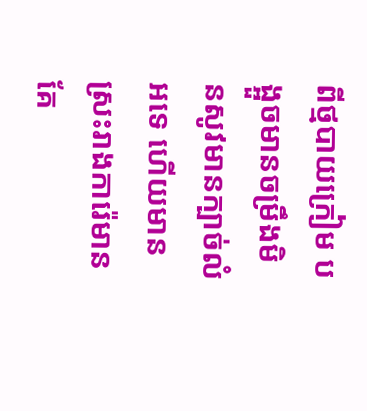ពីថ្មបាយក្រៀម បង្អួចមានចម្រឹងមិនសូវមានក្បាច់លំអទេ ហើយមានស្រះរាងការ៉េមានគែ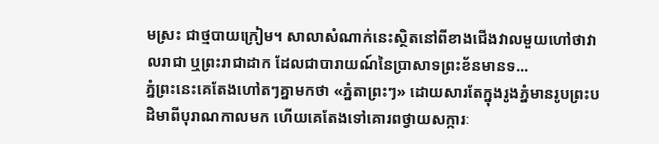មស្រះ ជាថ្មបាយក្រៀម។ សាលាសំណាក់នេះស្ថិតនៅពីខាងជើងវាលមួយហៅថាវាលរាជា ឬព្រះរាជាដាក ដែលជាបារាយណ៍នៃប្រាសាទព្រះខ័នមានទ...
ភ្នំព្រះនេះគេតែងហៅតៗគ្នាមកថា «ភ្នំតាព្រះៗ» ដោយសារតែក្នុងរូងភ្នំមានរូបព្រះបដិមាពីបុរាណកាលមក ហើយគេតែងទៅគោរពថ្វាយសក្ការៈ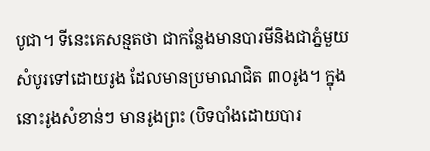បូជា។ ទីនេះគេសន្មតថា ជាកន្លែងមានបារមីនិងជាភ្នំមួយសំបូរទៅដោយរូង ដែលមានប្រមាណជិត ៣០រូង។ ក្នុងនោះរូងសំខាន់ៗ មានរូងព្រះ (បិទបាំងដោយបារ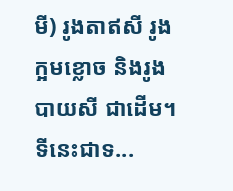មី) រូងតាឥសី រូងក្អមខ្លោច និងរូងបាយសី ជាដើម។ ទីនេះជាទ...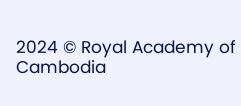2024 © Royal Academy of Cambodia